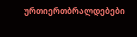ურთიერთბრალდებები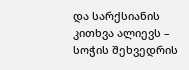და სარქსიანის კითხვა ალიევს – სოჭის შეხვედრის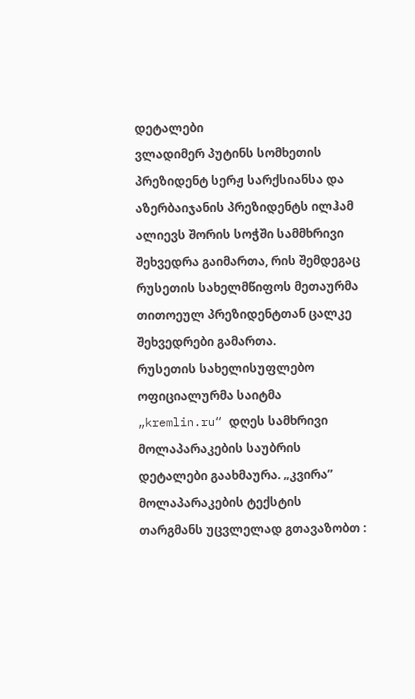დეტალები
ვლადიმერ პუტინს სომხეთის პრეზიდენტ სერჟ სარქსიანსა და აზერბაიჯანის პრეზიდენტს ილჰამ ალიევს შორის სოჭში სამმხრივი შეხვედრა გაიმართა, რის შემდეგაც რუსეთის სახელმწიფოს მეთაურმა თითოეულ პრეზიდენტთან ცალკე შეხვედრები გამართა.
რუსეთის სახელისუფლებო ოფიციალურმა საიტმა „kremlin.ru“ დღეს სამხრივი მოლაპარაკების საუბრის დეტალები გაახმაურა. „კვირა” მოლაპარაკების ტექსტის თარგმანს უცვლელად გთავაზობთ :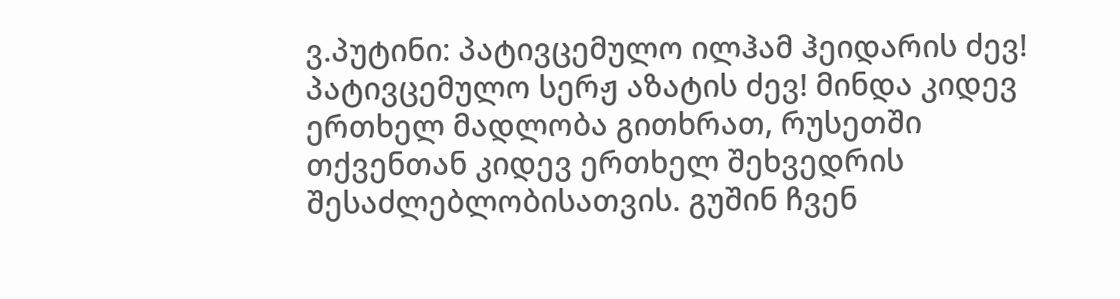ვ.პუტინი: პატივცემულო ილჰამ ჰეიდარის ძევ! პატივცემულო სერჟ აზატის ძევ! მინდა კიდევ ერთხელ მადლობა გითხრათ, რუსეთში თქვენთან კიდევ ერთხელ შეხვედრის შესაძლებლობისათვის. გუშინ ჩვენ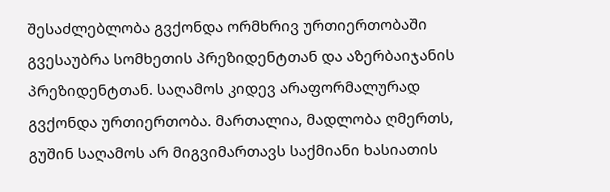შესაძლებლობა გვქონდა ორმხრივ ურთიერთობაში გვესაუბრა სომხეთის პრეზიდენტთან და აზერბაიჯანის პრეზიდენტთან. საღამოს კიდევ არაფორმალურად გვქონდა ურთიერთობა. მართალია, მადლობა ღმერთს, გუშინ საღამოს არ მიგვიმართავს საქმიანი ხასიათის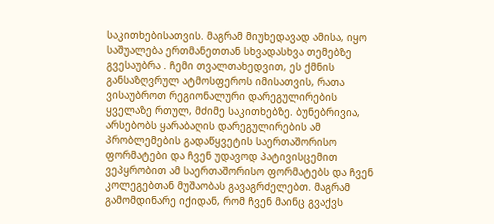საკითხებისათვის. მაგრამ მიუხედავად ამისა, იყო საშუალება ერთმანეთთან სხვადასხვა თემებზე გვესაუბრა . ჩემი თვალთახედვით, ეს ქმნის განსაზღვრულ ატმოსფეროს იმისათვის, რათა ვისაუბროთ რეგიონალური დარეგულირების ყველაზე რთულ, მძიმე საკითხებზე. ბუნებრივია, არსებობს ყარაბაღის დარეგულირების ამ პრობლემების გადაწყვეტის საერთაშორისო ფორმატები და ჩვენ უდავოდ პატივისცემით ვეპყრობით ამ საერთაშორისო ფორმატებს და ჩვენ კოლეგებთან მუშაობას გავაგრძელებთ. მაგრამ გამომდინარე იქიდან, რომ ჩვენ მაინც გვაქვს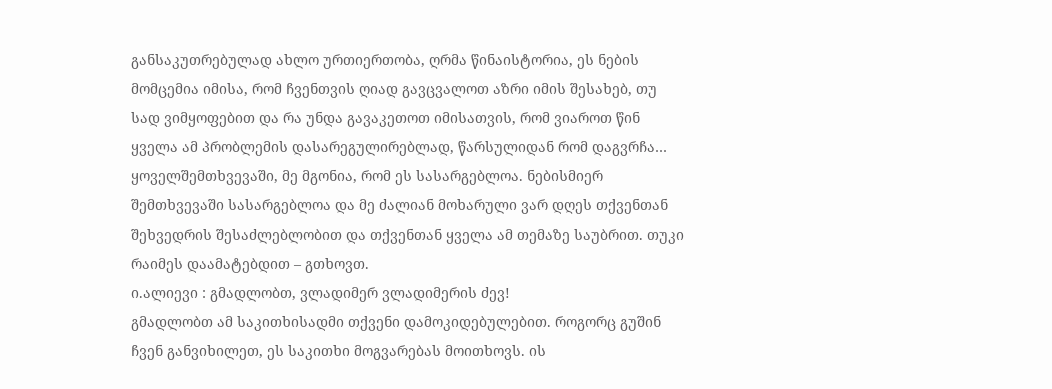განსაკუთრებულად ახლო ურთიერთობა, ღრმა წინაისტორია, ეს ნების მომცემია იმისა, რომ ჩვენთვის ღიად გავცვალოთ აზრი იმის შესახებ, თუ სად ვიმყოფებით და რა უნდა გავაკეთოთ იმისათვის, რომ ვიაროთ წინ ყველა ამ პრობლემის დასარეგულირებლად, წარსულიდან რომ დაგვრჩა… ყოველშემთხვევაში, მე მგონია, რომ ეს სასარგებლოა. ნებისმიერ შემთხვევაში სასარგებლოა და მე ძალიან მოხარული ვარ დღეს თქვენთან შეხვედრის შესაძლებლობით და თქვენთან ყველა ამ თემაზე საუბრით. თუკი რაიმეს დაამატებდით – გთხოვთ.
ი.ალიევი : გმადლობთ, ვლადიმერ ვლადიმერის ძევ!
გმადლობთ ამ საკითხისადმი თქვენი დამოკიდებულებით. როგორც გუშინ ჩვენ განვიხილეთ, ეს საკითხი მოგვარებას მოითხოვს. ის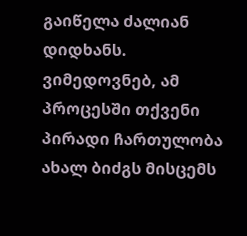გაიწელა ძალიან დიდხანს. ვიმედოვნებ, ამ პროცესში თქვენი პირადი ჩართულობა ახალ ბიძგს მისცემს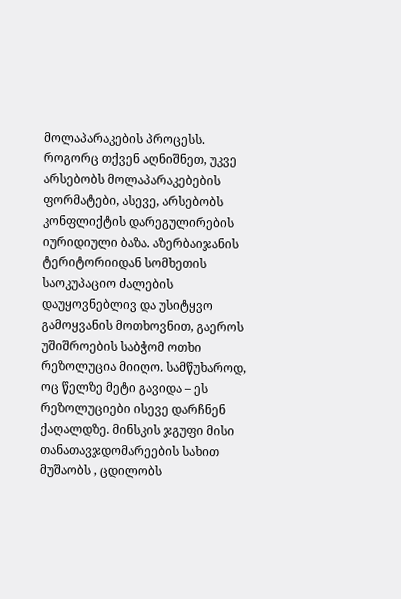მოლაპარაკების პროცესს. როგორც თქვენ აღნიშნეთ, უკვე არსებობს მოლაპარაკებების ფორმატები, ასევე, არსებობს კონფლიქტის დარეგულირების იურიდიული ბაზა. აზერბაიჯანის ტერიტორიიდან სომხეთის საოკუპაციო ძალების დაუყოვნებლივ და უსიტყვო გამოყვანის მოთხოვნით, გაეროს უშიშროების საბჭომ ოთხი რეზოლუცია მიიღო. სამწუხაროდ, ოც წელზე მეტი გავიდა – ეს რეზოლუციები ისევე დარჩნენ ქაღალდზე. მინსკის ჯგუფი მისი თანათავჯდომარეების სახით მუშაობს , ცდილობს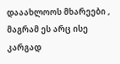დააახლოოს მხარეები , მაგრამ ეს არც ისე კარგად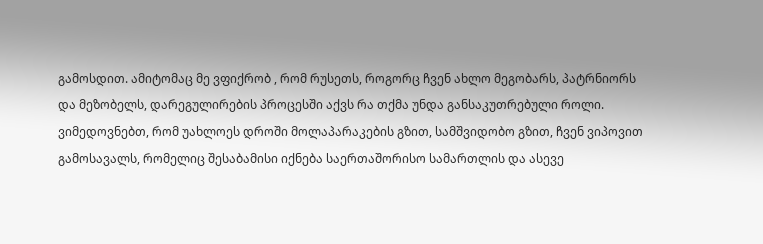გამოსდით. ამიტომაც მე ვფიქრობ , რომ რუსეთს, როგორც ჩვენ ახლო მეგობარს, პატრნიორს და მეზობელს, დარეგულირების პროცესში აქვს რა თქმა უნდა განსაკუთრებული როლი. ვიმედოვნებთ, რომ უახლოეს დროში მოლაპარაკების გზით, სამშვიდობო გზით, ჩვენ ვიპოვით გამოსავალს, რომელიც შესაბამისი იქნება საერთაშორისო სამართლის და ასევე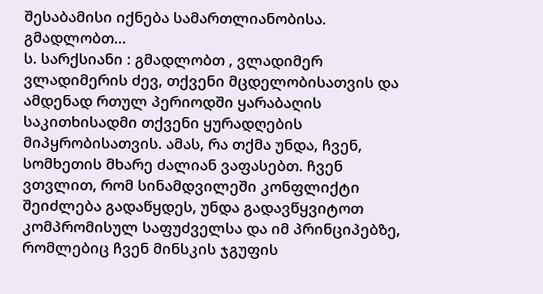შესაბამისი იქნება სამართლიანობისა. გმადლობთ…
ს. სარქსიანი : გმადლობთ , ვლადიმერ ვლადიმერის ძევ, თქვენი მცდელობისათვის და ამდენად რთულ პერიოდში ყარაბაღის საკითხისადმი თქვენი ყურადღების მიპყრობისათვის. ამას, რა თქმა უნდა, ჩვენ, სომხეთის მხარე ძალიან ვაფასებთ. ჩვენ ვთვლით, რომ სინამდვილეში კონფლიქტი შეიძლება გადაწყდეს, უნდა გადავწყვიტოთ კომპრომისულ საფუძველსა და იმ პრინციპებზე, რომლებიც ჩვენ მინსკის ჯგუფის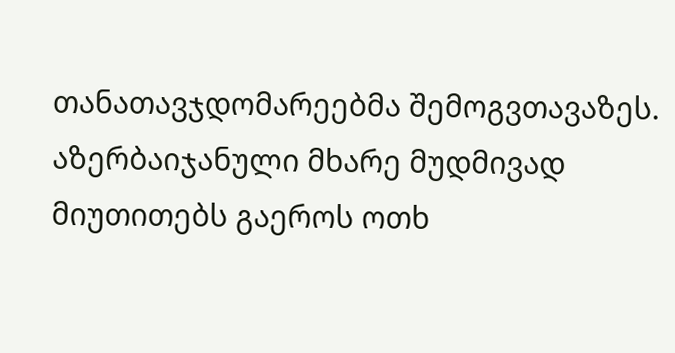თანათავჯდომარეებმა შემოგვთავაზეს. აზერბაიჯანული მხარე მუდმივად მიუთითებს გაეროს ოთხ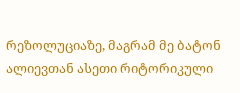რეზოლუციაზე, მაგრამ მე ბატონ ალიევთან ასეთი რიტორიკული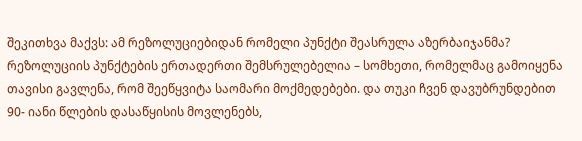შეკითხვა მაქვს: ამ რეზოლუციებიდან რომელი პუნქტი შეასრულა აზერბაიჯანმა? რეზოლუციის პუნქტების ერთადერთი შემსრულებელია – სომხეთი, რომელმაც გამოიყენა თავისი გავლენა, რომ შეეწყვიტა საომარი მოქმედებები. და თუკი ჩვენ დავუბრუნდებით 90- იანი წლების დასაწყისის მოვლენებს,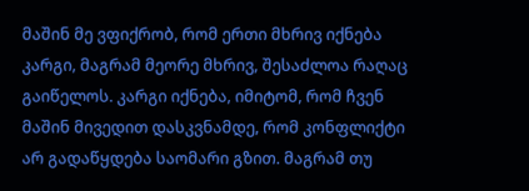მაშინ მე ვფიქრობ, რომ ერთი მხრივ იქნება კარგი, მაგრამ მეორე მხრივ, შესაძლოა რაღაც გაიწელოს. კარგი იქნება, იმიტომ, რომ ჩვენ მაშინ მივედით დასკვნამდე, რომ კონფლიქტი არ გადაწყდება საომარი გზით. მაგრამ თუ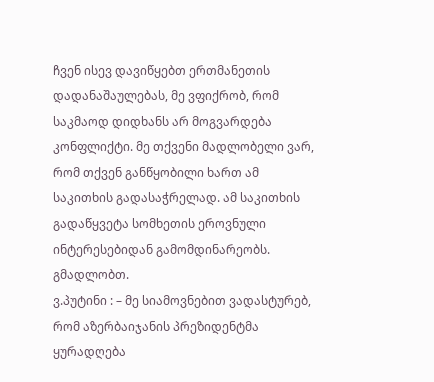ჩვენ ისევ დავიწყებთ ერთმანეთის დადანაშაულებას, მე ვფიქრობ, რომ საკმაოდ დიდხანს არ მოგვარდება კონფლიქტი. მე თქვენი მადლობელი ვარ, რომ თქვენ განწყობილი ხართ ამ საკითხის გადასაჭრელად. ამ საკითხის გადაწყვეტა სომხეთის ეროვნული ინტერესებიდან გამომდინარეობს. გმადლობთ.
ვ.პუტინი : – მე სიამოვნებით ვადასტურებ, რომ აზერბაიჯანის პრეზიდენტმა ყურადღება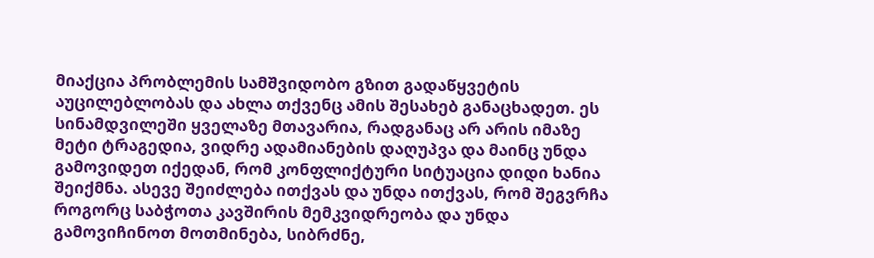მიაქცია პრობლემის სამშვიდობო გზით გადაწყვეტის აუცილებლობას და ახლა თქვენც ამის შესახებ განაცხადეთ. ეს სინამდვილეში ყველაზე მთავარია, რადგანაც არ არის იმაზე მეტი ტრაგედია, ვიდრე ადამიანების დაღუპვა და მაინც უნდა გამოვიდეთ იქედან, რომ კონფლიქტური სიტუაცია დიდი ხანია შეიქმნა. ასევე შეიძლება ითქვას და უნდა ითქვას, რომ შეგვრჩა როგორც საბჭოთა კავშირის მემკვიდრეობა და უნდა გამოვიჩინოთ მოთმინება, სიბრძნე,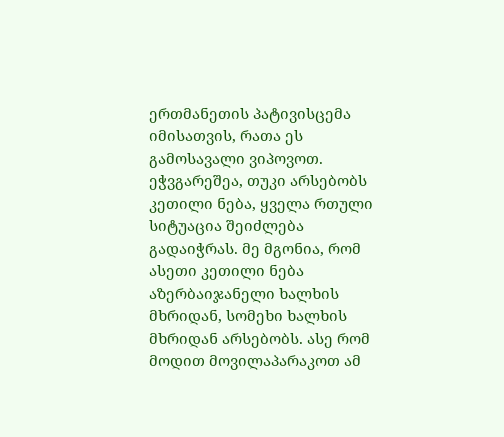ერთმანეთის პატივისცემა იმისათვის, რათა ეს გამოსავალი ვიპოვოთ. ეჭვგარეშეა, თუკი არსებობს კეთილი ნება, ყველა რთული სიტუაცია შეიძლება გადაიჭრას. მე მგონია, რომ ასეთი კეთილი ნება აზერბაიჯანელი ხალხის მხრიდან, სომეხი ხალხის მხრიდან არსებობს. ასე რომ მოდით მოვილაპარაკოთ ამ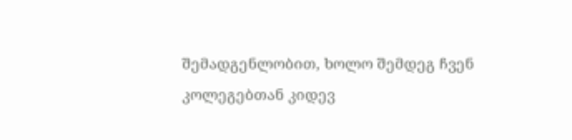შემადგენლობით, ხოლო შემდეგ ჩვენ კოლეგებთან კიდევ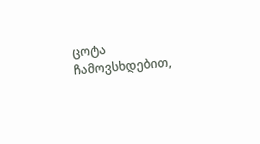ცოტა ჩამოვსხდებით,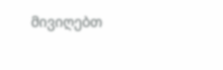მივიღებთ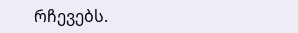რჩევებს.